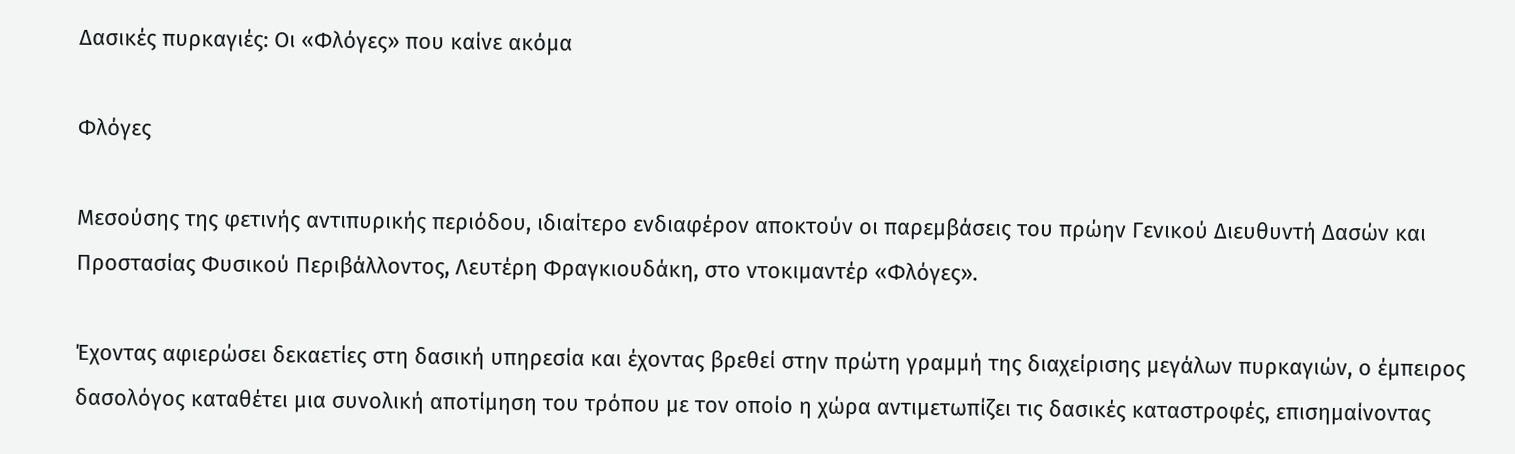Δασικές πυρκαγιές: Οι «Φλόγες» που καίνε ακόμα

Φλόγες

Μεσούσης της φετινής αντιπυρικής περιόδου, ιδιαίτερο ενδιαφέρον αποκτούν οι παρεμβάσεις του πρώην Γενικού Διευθυντή Δασών και Προστασίας Φυσικού Περιβάλλοντος, Λευτέρη Φραγκιουδάκη, στο ντοκιμαντέρ «Φλόγες».

Έχοντας αφιερώσει δεκαετίες στη δασική υπηρεσία και έχοντας βρεθεί στην πρώτη γραμμή της διαχείρισης μεγάλων πυρκαγιών, ο έμπειρος δασολόγος καταθέτει μια συνολική αποτίμηση του τρόπου με τον οποίο η χώρα αντιμετωπίζει τις δασικές καταστροφές, επισημαίνοντας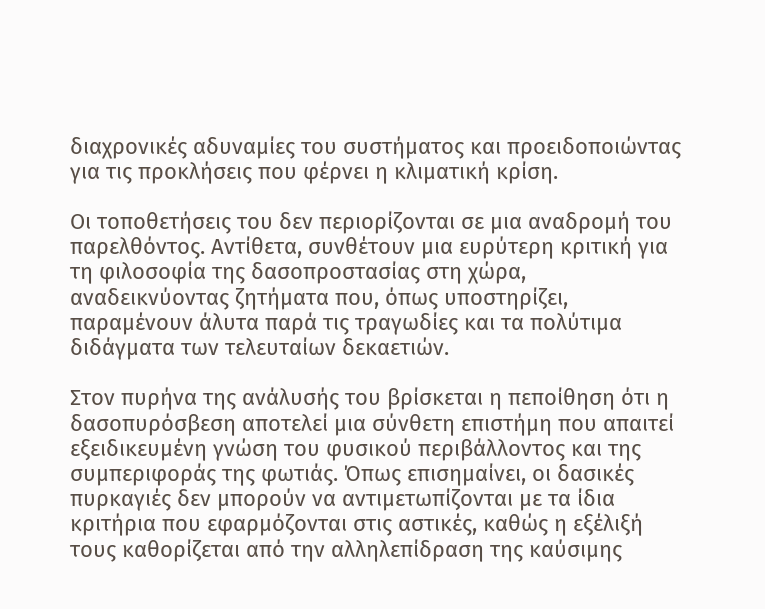διαχρονικές αδυναμίες του συστήματος και προειδοποιώντας για τις προκλήσεις που φέρνει η κλιματική κρίση.

Οι τοποθετήσεις του δεν περιορίζονται σε μια αναδρομή του παρελθόντος. Αντίθετα, συνθέτουν μια ευρύτερη κριτική για τη φιλοσοφία της δασοπροστασίας στη χώρα, αναδεικνύοντας ζητήματα που, όπως υποστηρίζει, παραμένουν άλυτα παρά τις τραγωδίες και τα πολύτιμα διδάγματα των τελευταίων δεκαετιών.

Στον πυρήνα της ανάλυσής του βρίσκεται η πεποίθηση ότι η δασοπυρόσβεση αποτελεί μια σύνθετη επιστήμη που απαιτεί εξειδικευμένη γνώση του φυσικού περιβάλλοντος και της συμπεριφοράς της φωτιάς. Όπως επισημαίνει, οι δασικές πυρκαγιές δεν μπορούν να αντιμετωπίζονται με τα ίδια κριτήρια που εφαρμόζονται στις αστικές, καθώς η εξέλιξή τους καθορίζεται από την αλληλεπίδραση της καύσιμης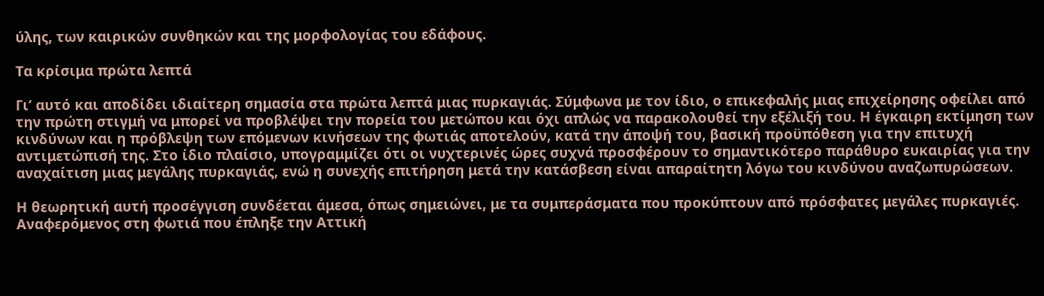ύλης, των καιρικών συνθηκών και της μορφολογίας του εδάφους.

Τα κρίσιμα πρώτα λεπτά

Γι’ αυτό και αποδίδει ιδιαίτερη σημασία στα πρώτα λεπτά μιας πυρκαγιάς. Σύμφωνα με τον ίδιο, ο επικεφαλής μιας επιχείρησης οφείλει από την πρώτη στιγμή να μπορεί να προβλέψει την πορεία του μετώπου και όχι απλώς να παρακολουθεί την εξέλιξή του. Η έγκαιρη εκτίμηση των κινδύνων και η πρόβλεψη των επόμενων κινήσεων της φωτιάς αποτελούν, κατά την άποψή του, βασική προϋπόθεση για την επιτυχή αντιμετώπισή της. Στο ίδιο πλαίσιο, υπογραμμίζει ότι οι νυχτερινές ώρες συχνά προσφέρουν το σημαντικότερο παράθυρο ευκαιρίας για την αναχαίτιση μιας μεγάλης πυρκαγιάς, ενώ η συνεχής επιτήρηση μετά την κατάσβεση είναι απαραίτητη λόγω του κινδύνου αναζωπυρώσεων.

Η θεωρητική αυτή προσέγγιση συνδέεται άμεσα, όπως σημειώνει, με τα συμπεράσματα που προκύπτουν από πρόσφατες μεγάλες πυρκαγιές. Αναφερόμενος στη φωτιά που έπληξε την Αττική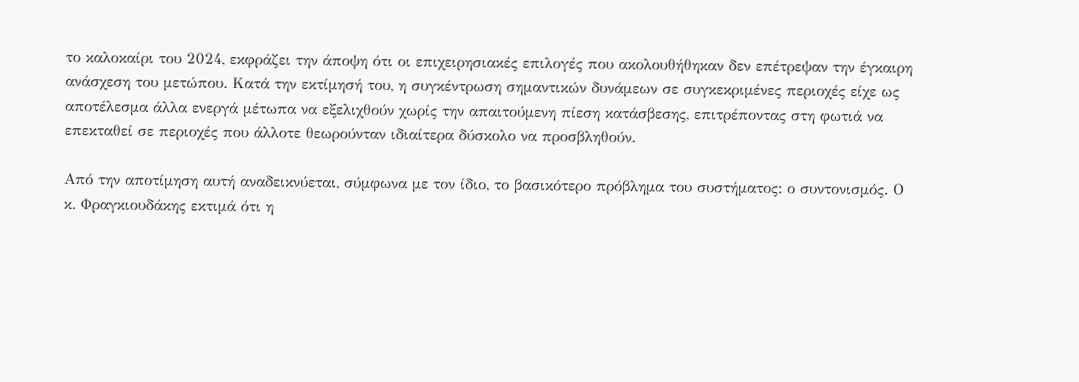το καλοκαίρι του 2024, εκφράζει την άποψη ότι οι επιχειρησιακές επιλογές που ακολουθήθηκαν δεν επέτρεψαν την έγκαιρη ανάσχεση του μετώπου. Κατά την εκτίμησή του, η συγκέντρωση σημαντικών δυνάμεων σε συγκεκριμένες περιοχές είχε ως αποτέλεσμα άλλα ενεργά μέτωπα να εξελιχθούν χωρίς την απαιτούμενη πίεση κατάσβεσης, επιτρέποντας στη φωτιά να επεκταθεί σε περιοχές που άλλοτε θεωρούνταν ιδιαίτερα δύσκολο να προσβληθούν.

Από την αποτίμηση αυτή αναδεικνύεται, σύμφωνα με τον ίδιο, το βασικότερο πρόβλημα του συστήματος: ο συντονισμός. Ο κ. Φραγκιουδάκης εκτιμά ότι η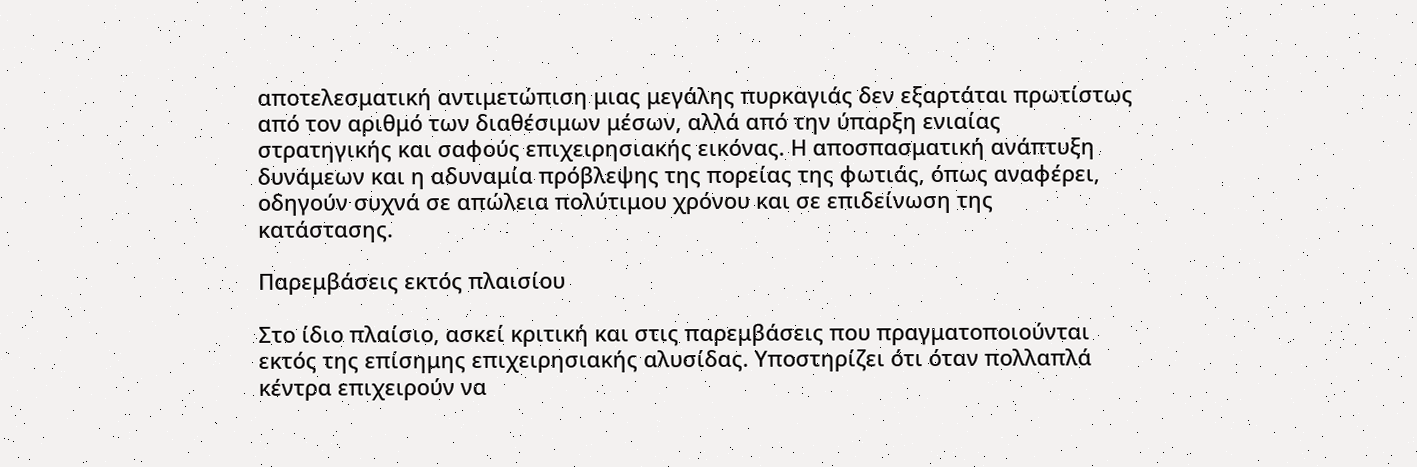αποτελεσματική αντιμετώπιση μιας μεγάλης πυρκαγιάς δεν εξαρτάται πρωτίστως από τον αριθμό των διαθέσιμων μέσων, αλλά από την ύπαρξη ενιαίας στρατηγικής και σαφούς επιχειρησιακής εικόνας. Η αποσπασματική ανάπτυξη δυνάμεων και η αδυναμία πρόβλεψης της πορείας της φωτιάς, όπως αναφέρει, οδηγούν συχνά σε απώλεια πολύτιμου χρόνου και σε επιδείνωση της κατάστασης.

Παρεμβάσεις εκτός πλαισίου

Στο ίδιο πλαίσιο, ασκεί κριτική και στις παρεμβάσεις που πραγματοποιούνται εκτός της επίσημης επιχειρησιακής αλυσίδας. Υποστηρίζει ότι όταν πολλαπλά κέντρα επιχειρούν να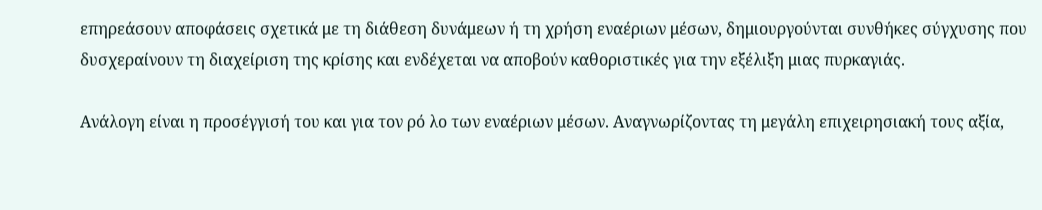επηρεάσουν αποφάσεις σχετικά με τη διάθεση δυνάμεων ή τη χρήση εναέριων μέσων, δημιουργούνται συνθήκες σύγχυσης που δυσχεραίνουν τη διαχείριση της κρίσης και ενδέχεται να αποβούν καθοριστικές για την εξέλιξη μιας πυρκαγιάς.

Ανάλογη είναι η προσέγγισή του και για τον ρό λο των εναέριων μέσων. Αναγνωρίζοντας τη μεγάλη επιχειρησιακή τους αξία,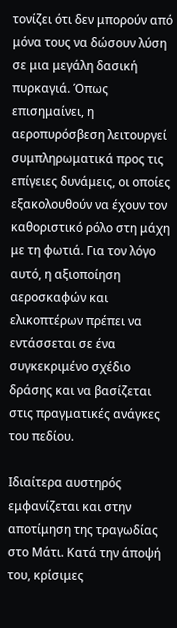τονίζει ότι δεν μπορούν από μόνα τους να δώσουν λύση σε μια μεγάλη δασική πυρκαγιά. Όπως επισημαίνει, η αεροπυρόσβεση λειτουργεί συμπληρωματικά προς τις επίγειες δυνάμεις, οι οποίες εξακολουθούν να έχουν τον καθοριστικό ρόλο στη μάχη με τη φωτιά. Για τον λόγο αυτό, η αξιοποίηση αεροσκαφών και ελικοπτέρων πρέπει να εντάσσεται σε ένα συγκεκριμένο σχέδιο δράσης και να βασίζεται στις πραγματικές ανάγκες του πεδίου.

Ιδιαίτερα αυστηρός εμφανίζεται και στην αποτίμηση της τραγωδίας στο Μάτι. Κατά την άποψή του, κρίσιμες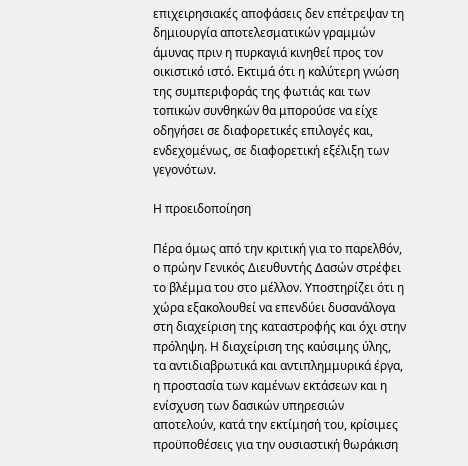επιχειρησιακές αποφάσεις δεν επέτρεψαν τη δημιουργία αποτελεσματικών γραμμών άμυνας πριν η πυρκαγιά κινηθεί προς τον οικιστικό ιστό. Εκτιμά ότι η καλύτερη γνώση της συμπεριφοράς της φωτιάς και των τοπικών συνθηκών θα μπορούσε να είχε οδηγήσει σε διαφορετικές επιλογές και, ενδεχομένως, σε διαφορετική εξέλιξη των γεγονότων.

Η προειδοποίηση

Πέρα όμως από την κριτική για το παρελθόν, ο πρώην Γενικός Διευθυντής Δασών στρέφει το βλέμμα του στο μέλλον. Υποστηρίζει ότι η χώρα εξακολουθεί να επενδύει δυσανάλογα στη διαχείριση της καταστροφής και όχι στην πρόληψη. Η διαχείριση της καύσιμης ύλης, τα αντιδιαβρωτικά και αντιπλημμυρικά έργα, η προστασία των καμένων εκτάσεων και η ενίσχυση των δασικών υπηρεσιών αποτελούν, κατά την εκτίμησή του, κρίσιμες προϋποθέσεις για την ουσιαστική θωράκιση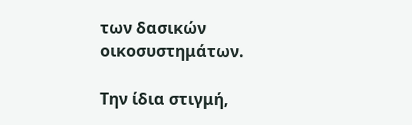των δασικών οικοσυστημάτων.

Την ίδια στιγμή,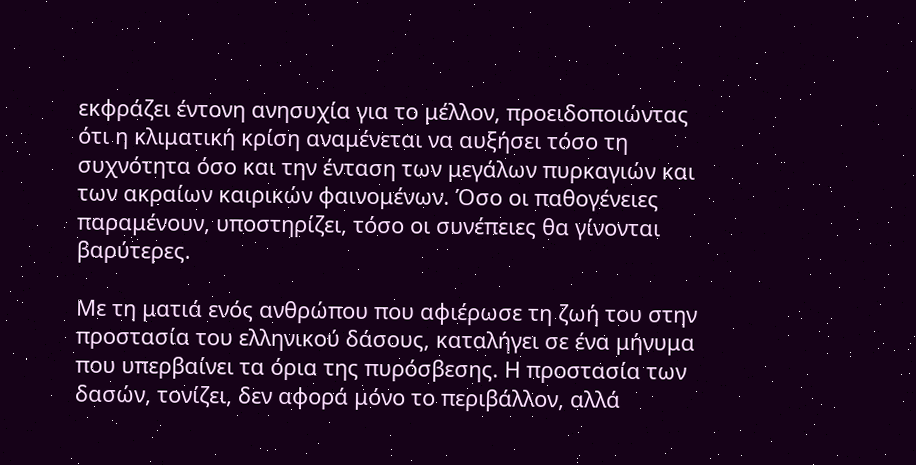εκφράζει έντονη ανησυχία για το μέλλον, προειδοποιώντας ότι η κλιματική κρίση αναμένεται να αυξήσει τόσο τη συχνότητα όσο και την ένταση των μεγάλων πυρκαγιών και των ακραίων καιρικών φαινομένων. Όσο οι παθογένειες παραμένουν, υποστηρίζει, τόσο οι συνέπειες θα γίνονται βαρύτερες.

Με τη ματιά ενός ανθρώπου που αφιέρωσε τη ζωή του στην προστασία του ελληνικού δάσους, καταλήγει σε ένα μήνυμα που υπερβαίνει τα όρια της πυρόσβεσης. Η προστασία των δασών, τονίζει, δεν αφορά μόνο το περιβάλλον, αλλά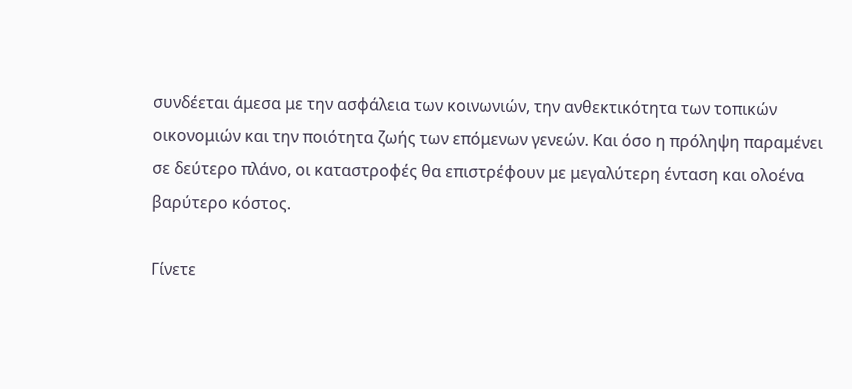συνδέεται άμεσα με την ασφάλεια των κοινωνιών, την ανθεκτικότητα των τοπικών οικονομιών και την ποιότητα ζωής των επόμενων γενεών. Και όσο η πρόληψη παραμένει σε δεύτερο πλάνο, οι καταστροφές θα επιστρέφουν με μεγαλύτερη ένταση και ολοένα βαρύτερο κόστος.

Γίνετε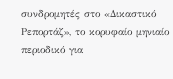συνδρομητές στο «Δικαστικό Ρεπορτάζ», το κορυφαίο μηνιαίο περιοδικό για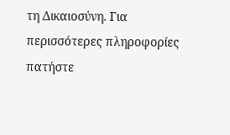τη Δικαιοσύνη. Για περισσότερες πληροφορίες πατήστε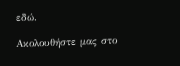εδώ.

Ακολουθήστε μας στο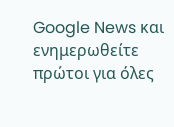Google News και ενημερωθείτε πρώτοι για όλες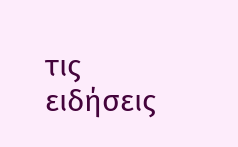τις ειδήσεις